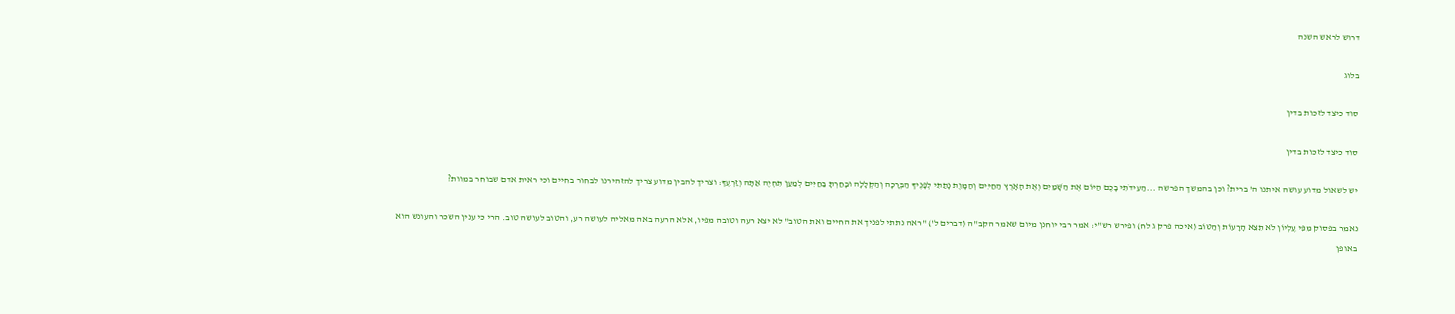דרוש לראש השנה

בלוג

סוד כיצד לזכות בדין

סוד כיצד לזכות בדין

יש לשאול מדוע עושה איתנו ה' ברית? וכן בהמשך הפרשה ...הַעִידֹתִי בָכֶם הַיּוֹם אֶת הַשָּׁמַיִם וְאֶת הָאָרֶץ הַחַיִּים וְהַמָּוֶת נָתַתִּי לְפָנֶיךָ הַבְּרָכָה וְהַקְּלָלָה וּבָחַרְתָּ בַּחַיִּים לְמַעַן תִּחְיֶה אַתָּה וְזַרְעֶךָ: וצריך להבין מדוע צריך להזהירנו לבחור בחיים וכי ראית אדם שבוחר במוות?

נאמר בפסוק מִפִּי עֶלְיוֹן לֹא תֵצֵא הָרָעוֹת וְהַטּוֹב (איכה פרק ג לח) ופירש רש"י: אמר רבי יוחנן מיום שאמר הקב"ה (דברים ל') "ראה נתתי לפניך את החיים ואת הטוב" לא יצא רעה וטובה מפיו, אלא הרעה באה מאליה לעושה רע, והטוב לעושה טוב. הרי כי ענין השכר והעונש הוא באופן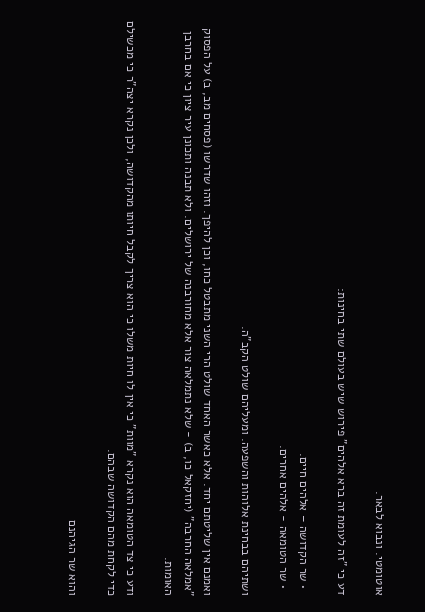אוטומטי. ונבוא לבאר.

דע כי "זה לעומת זה ברא אלהים" פירוש שיש בעולם שתי בחינות:

  • שר הקדושה – אלהים חיים.
  • שר הטומאה - אלהים אחרים.

ושתיהם בבחינת אלוהות והשפעה. ומעליהם שולט הקב"ה.

ואמנם אין שליטתם יחד. אלא כאשר האחד שולט הרי השני מתבטל כחו, וכן להיפך. וזהו שדרשו (פסחים מב, ב) על הפסוק "אמלאה החרבה" (יחזקאל כו, ב) - שלא נתמלאה צור אלא מחורבנה של ירושלים. ולא תבנה ותכונן עיר ציון כי אם בחרבן האומות.

ודע כי צד הטומאה הוא נקרא "מוות" כי אין לו חיות משלו כי הוא צריך לקבל חיותו מהקדושה, ולכן נקרא יצה"ר כי מכשילם כדי לקחת מהם הקדושה שבהם.

והוא שר הגיהנם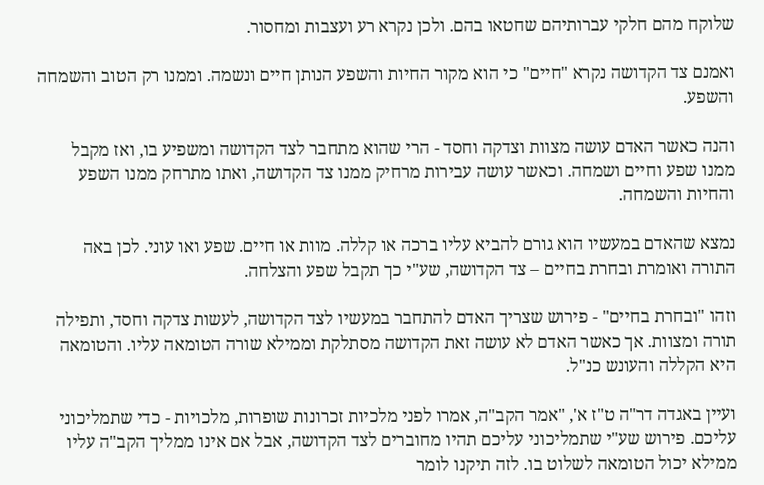שלוקח מהם חלקי עברותיהם שחטאו בהם. ולכן נקרא רע ועצבות ומחסור.

ואמנם צד הקדושה נקרא "חיים" כי הוא מקור החיות והשפע הנותן חיים ונשמה. וממנו רק הטוב והשמחה והשפע.

והנה כאשר האדם עושה מצוות וצדקה וחסד - הרי שהוא מתחבר לצד הקדושה ומשפיע בו, ואז מקבל ממנו שפע וחיים ושמחה. וכאשר עושה עבירות מרחיק ממנו צד הקדושה, ואתו מתרחק ממנו השפע והחיות והשמחה.

נמצא שהאדם במעשיו הוא גורם להביא עליו ברכה או קללה. מוות או חיים. שפע ואו עוני. לכן באה התורה ואומרת ובחרת בחיים – צד הקדושה, שע"י כך תקבל שפע והצלחה.

וזהו "ובחרת בחיים" - פירוש שצריך האדם להתחבר במעשיו לצד הקדושה, לעשות צדקה וחסד, ותפילה תורה ומצוות. אך כאשר האדם לא עושה זאת הקדושה מסתלקת וממילא שורה הטומאה עליו. והטומאה היא הקללה והעונש כנ"ל.

ועיין באגדה דר"ה ט"ז א', "אמר הקב"ה, אמרו לפני מלכיות זכרונות שופרות, מלכויות - כדי שתמליכוני עליכם. פירוש שע"י שתמליכוני עליכם תהיו מחוברים לצד הקדושה, אבל אם אינו ממליך הקב"ה עליו ממילא יכול הטומאה לשלוט בו. לזה תיקנו לומר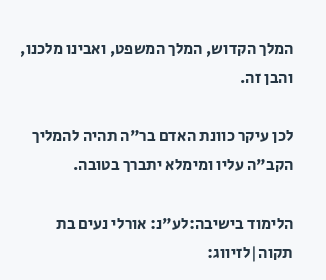המלך הקדוש, המלך המשפט, ואבינו מלכנו, והבן זה.

לכן עיקר כוונת האדם בר"ה תהיה להמליך הקב"ה עליו ומימלא יתברך בטובה.

הלימוד בישיבה:לע"נ: אורלי נעים בת תקוה|לזיווג: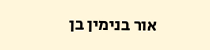אור בנימין בן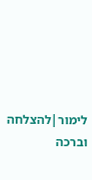לימור|להצלחה וברכה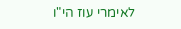לאימרי עוז הי"ו